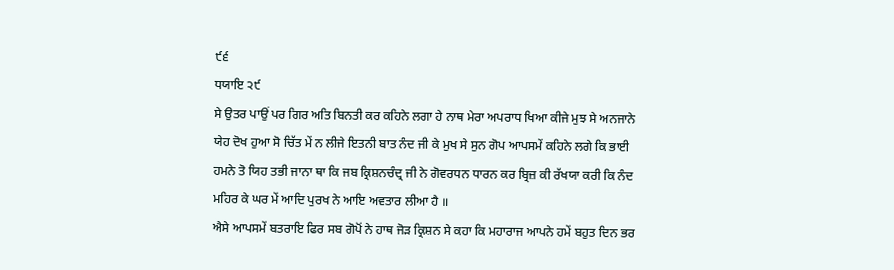੯੬
ਧਯਾਇ ੨੯
ਸੇ ਉਤਰ ਪਾਉਂ ਪਰ ਗਿਰ ਅਤਿ ਬਿਨਤੀ ਕਰ ਕਹਿਨੇ ਲਗਾ ਹੇ ਨਾਥ ਮੇਰਾ ਅਪਰਾਧ ਖਿਆ ਕੀਜੇ ਮੁਝ ਸੇ ਅਨਜਾਨੇ ਯੇਹ ਦੋਖ ਹੁਆ ਸੋ ਚਿੱਤ ਮੇਂ ਨ ਲੀਜੇ ਇਤਨੀ ਬਾਤ ਨੰਦ ਜੀ ਕੇ ਮੁਖ ਸੇ ਸੁਨ ਗੋਪ ਆਪਸਮੇਂ ਕਹਿਨੇ ਲਗੇ ਕਿ ਭਾਈ ਹਮਨੇ ਤੋ ਯਿਹ ਤਭੀ ਜਾਨਾ ਥਾ ਕਿ ਜਬ ਕ੍ਰਿਸ਼ਨਚੰਦ੍ਰ ਜੀ ਨੇ ਗੋਵਰਧਨ ਧਾਰਨ ਕਰ ਬ੍ਰਿਜ਼ ਕੀ ਰੱਖਯਾ ਕਰੀ ਕਿ ਨੰਦ ਮਹਿਰ ਕੇ ਘਰ ਮੇਂ ਆਦਿ ਪੁਰਖ ਨੇ ਆਇ ਅਵਤਾਰ ਲੀਆ ਹੈ ॥
ਐਸੇ ਆਪਸਮੇਂ ਬਤਰਾਇ ਫਿਰ ਸਬ ਗੋਪੋਂ ਨੇ ਹਾਥ ਜੋੜ ਕ੍ਰਿਸ਼ਨ ਸੇ ਕਹਾ ਕਿ ਮਹਾਰਾਜ ਆਪਨੇ ਹਮੇਂ ਬਹੁਤ ਦਿਨ ਭਰ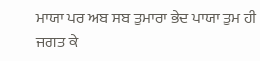ਮਾਯਾ ਪਰ ਅਬ ਸਬ ਤੁਮਾਰਾ ਭੇਦ ਪਾਯਾ ਤੁਮ ਹੀ ਜਗਤ ਕੇ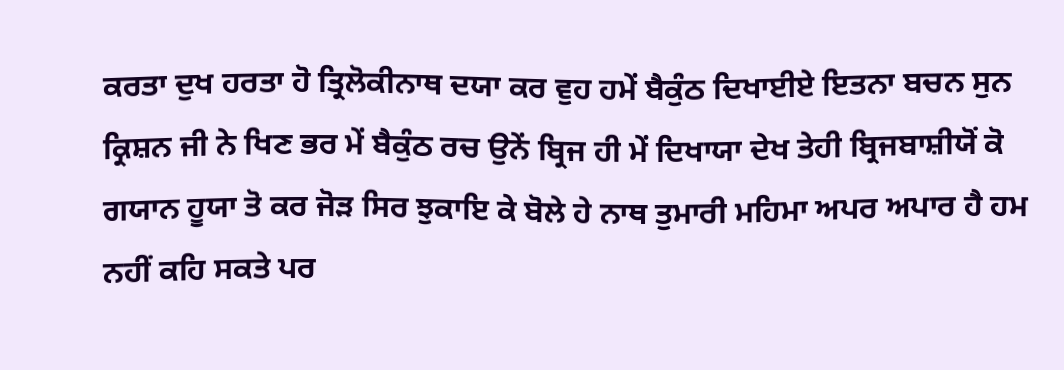ਕਰਤਾ ਦੁਖ ਹਰਤਾ ਹੋ ਤ੍ਰਿਲੋਕੀਨਾਥ ਦਯਾ ਕਰ ਵੁਹ ਹਮੇਂ ਬੈਕੁੰਠ ਦਿਖਾਈਏ ਇਤਨਾ ਬਚਨ ਸੁਨ ਕ੍ਰਿਸ਼ਨ ਜੀ ਨੇ ਖਿਣ ਭਰ ਮੇਂ ਬੈਕੁੰਠ ਰਚ ਉਨੇਂ ਬ੍ਰਿਜ ਹੀ ਮੇਂ ਦਿਖਾਯਾ ਦੇਖ ਤੇਹੀ ਬ੍ਰਿਜਬਾਸ਼ੀਯੋਂ ਕੋ ਗਯਾਨ ਹੂਯਾ ਤੋ ਕਰ ਜੋੜ ਸਿਰ ਝੁਕਾਇ ਕੇ ਬੋਲੇ ਹੇ ਨਾਥ ਤੁਮਾਰੀ ਮਹਿਮਾ ਅਪਰ ਅਪਾਰ ਹੈ ਹਮ ਨਹੀਂ ਕਹਿ ਸਕਤੇ ਪਰ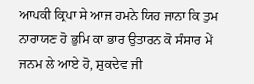ਆਪਕੀ ਕ੍ਰਿਪਾ ਸੇ ਆਜ ਹਮਨੇ ਯਿਹ ਜਾਨਾ ਕਿ ਤੁਮ ਨਾਰਾਯਣ ਹੋ ਭੁਮਿ ਕਾ ਭਾਰ ਉਤਾਰਨ ਕੋ ਸੰਸਾਰ ਮੇਂ ਜਨਮ ਲੇ ਆਏ ਹੋ, ਸ਼ੁਕਦੇਵ ਜੀ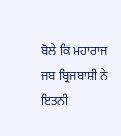ਬੋਲੇ ਕਿ ਮਹਾਰਾਜ ਜਬ ਬ੍ਰਿਜਬਾਸ਼ੀ ਨੇ ਇਤਨੀ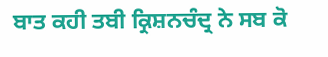ਬਾਤ ਕਹੀ ਤਬੀ ਕ੍ਰਿਸ਼ਨਚੰਦ੍ਰ ਨੇ ਸਬ ਕੋ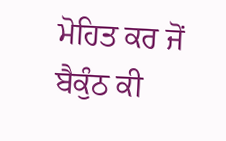ਮੋਹਿਤ ਕਰ ਜੋਂ ਬੈਕੁੰਠ ਕੀ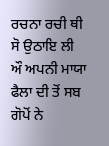ਰਚਨਾ ਰਚੀ ਥੀ ਸੋ ਉਠਾਇ ਲੀ ਔ ਅਪਨੀ ਮਾਯਾ ਫੈਲਾ ਦੀ ਤੋਂ ਸਬ ਗੋਪੋਂ ਨੇ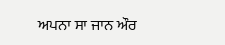ਅਪਨਾ ਸਾ ਜਾਨ ਔਰ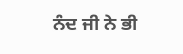ਨੰਦ ਜੀ ਨੇ ਭੀ